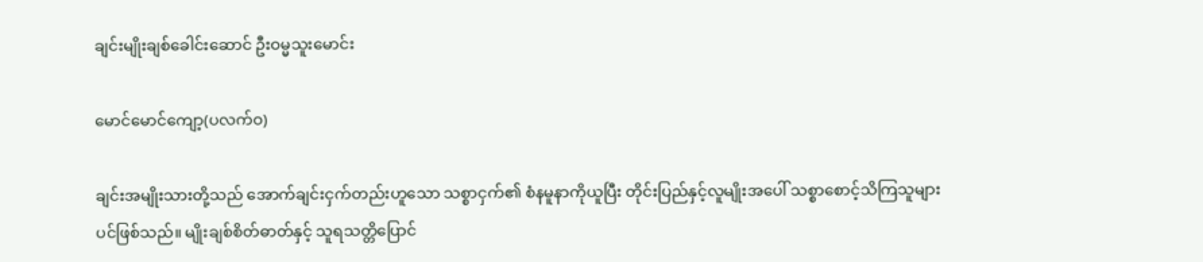ချင်းမျိုးချစ်ခေါင်းဆောင် ဦးဝမ္မသူးမောင်း

မောင်မောင်ကျော့(ပလက်ဝ)

ချင်းအမျိုးသားတို့သည် အောက်ချင်းငှက်တည်းဟူသော သစ္စာငှက်၏ စံနမူနာကိုယူပြီး တိုင်းပြည်နှင့်လူမျိုးအပေါ် သစ္စာစောင့်သိကြသူများပင်ဖြစ်သည်။ မျိုးချစ်စိတ်ဓာတ်နှင့် သူရသတ္တိပြောင်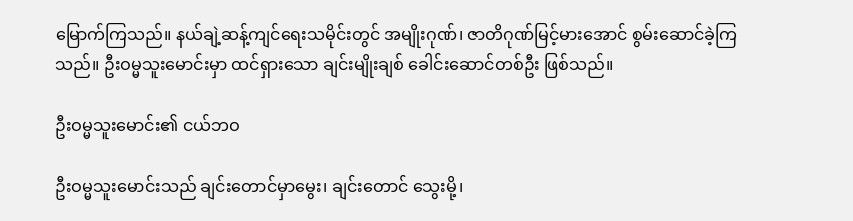မြောက်ကြသည်။ နယ်ချဲ့ဆန့်ကျင်ရေးသမိုင်းတွင် အမျိုးဂုဏ်၊ ဇာတိဂုဏ်မြင့်မားအောင် စွမ်းဆောင်ခဲ့ကြသည်။ ဦးဝမ္မသူးမောင်းမှာ ထင်ရှားသော ချင်းမျိုးချစ် ခေါင်းဆောင်တစ်ဦး ဖြစ်သည်။

ဦးဝမ္မသူးမောင်း၏ ငယ်ဘဝ

ဦးဝမ္မသူးမောင်းသည် ချင်းတောင်မှာမွေး၊ ချင်းတောင် သွေးမို့၊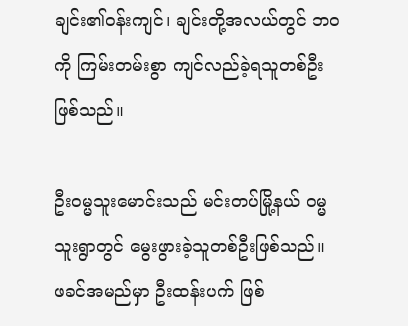ချင်း၏ဝန်းကျင်၊ ချင်းတို့အလယ်တွင် ဘဝကို ကြမ်းတမ်းစွာ ကျင်လည်ခဲ့ရသူတစ်ဦးဖြစ်သည်။

ဦးဝမ္မသူးမောင်းသည် မင်းတပ်မြို့နယ် ဝမ္မသူးရွာတွင် မွေးဖွားခဲ့သူတစ်ဦးဖြစ်သည်။ ဖခင်အမည်မှာ ဦးထန်းပက် ဖြစ်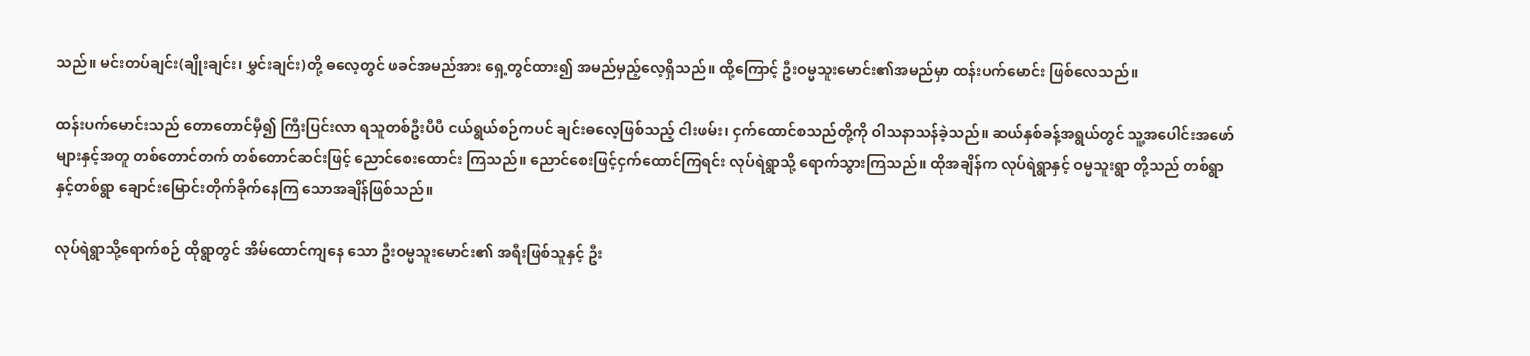သည်။ မင်းတပ်ချင်း(ချိုးချင်း၊ မွှင်းချင်း)တို့ ဓလေ့တွင် ဖခင်အမည်အား ရှေ့တွင်ထား၍ အမည်မှည့်လေ့ရှိသည်။ ထို့ကြောင့် ဦးဝမ္မသူးမောင်း၏အမည်မှာ ထန်းပက်မောင်း ဖြစ်လေသည်။

ထန်းပက်မောင်းသည် တောတောင်မှီ၍ ကြီးပြင်းလာ ရသူတစ်ဦးပီပီ ငယ်ရွယ်စဉ်ကပင် ချင်းဓလေ့ဖြစ်သည့် ငါးဖမ်း၊ ငှက်ထောင်စသည်တို့ကို ဝါသနာသန်ခဲ့သည်။ ဆယ်နှစ်ခန့်အရွယ်တွင် သူ့အပေါင်းအဖော်များနှင့်အတူ တစ်တောင်တက် တစ်တောင်ဆင်းဖြင့် ညောင်စေးထောင်း ကြသည်။ ညောင်စေးဖြင့်ငှက်ထောင်ကြရင်း လုပ်ရဲရွာသို့ ရောက်သွားကြသည်။ ထိုအချိန်က လုပ်ရဲရွာနှင့် ဝမ္မသူးရွာ တို့သည် တစ်ရွာနှင့်တစ်ရွာ ချောင်းမြောင်းတိုက်ခိုက်နေကြ သောအချိန်ဖြစ်သည်။

လုပ်ရဲရွာသို့ရောက်စဉ် ထိုရွာတွင် အိမ်ထောင်ကျနေ သော ဦးဝမ္မသူးမောင်း၏ အရီးဖြစ်သူနှင့် ဦး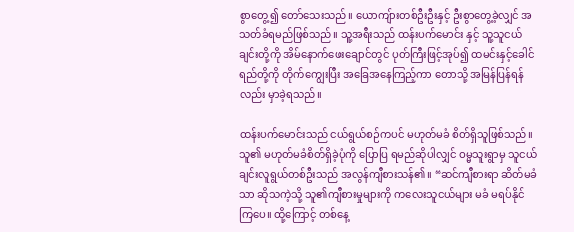စွာတွေ့၍ တော်သေးသည်။ ယောကျ်ားတစ်ဦးဦးနှင့် ဦးစွာတွေ့ခဲ့လျှင် အသတ်ခံရမည်ဖြစ်သည်။ သူ့အရီးသည် ထန်းပက်မောင်း နှင့် သူ့သူငယ်ချင်းတို့ကို အိမ်နောက်ဖေးချောင်တွင် ပုတ်ကြီးဖြင့်အုပ်၍ ထမင်းနှင့်ခေါင်ရည်တို့ကို တိုက်ကျွေးပြီး အခြေအနေကြည့်ကာ တောသို့ အမြန်ပြန်ရန်လည်း မှာခဲ့ရသည်။

ထန်းပက်မောင်းသည် ငယ်ရွယ်စဉ်ကပင် မဟုတ်မခံ စိတ်ရှိသူဖြစ်သည်။ သူ၏ မဟုတ်မခံစိတ်ရှိခဲ့ပုံကို ပြောပြ ရမည်ဆိုပါလျှင် ဝမ္မသူးရွာမှ သူငယ်ချင်းလူရွယ်တစ်ဦးသည် အလွန်ကျီစားသန်၏။ “ဆင်ကျီစားရာ ဆိတ်မခံသာ ဆိုသကဲ့သို့ သူ၏ကျီစားမှုများကို ကလေးသူငယ်များ မခံ မရပ်နိုင်ကြပေ။ ထို့ကြောင့် တစ်နေ့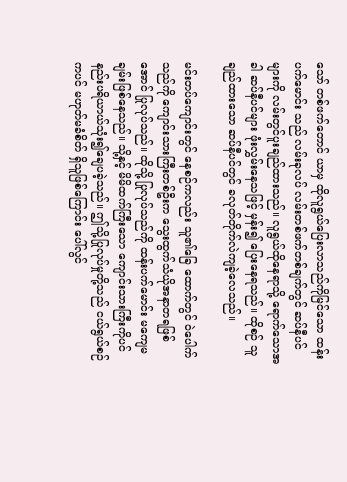သော် တစ်ဖက်တောင် ယာမှ ထိုလူရွယ်ပြေးလာသည်ကိုမြင်သော ထန်းပက်မောင်း သည် လမ်းခုလပ် လမ်းတစ်ဖက်တစ်ချက်တွင် ဆပ်နီပင် များကို လမ်းတွင်ပူးချည်ထားသည်။ လူရွယ်ထိုနေရာသို့ ရောက်သောအခါ ဆပ်နီပင်များ ဖုံးလွှမ်းနေသဖြင့် မှန်း၍ ပြေးနေရသည်။ ထိုစဉ် သူချည်ထားသော ဆပ်နီပင်တွင် ခလုတ်တိုက်လဲကျခဲ့လေသည်။

မင်းတပ်ကျောင်းတွင် နေစဉ်ကလည်း သူ၏ခြေ ထောက်တွင် ဝဲပေါက်သည်ကို ကျောင်းသားကြီးတစ်ဦးက သွေးထွက်သံယိုအနာတရဖြစ်အောင် ပြုလုပ်သည်။ ထိုသို့ ပြုလုပ်သည်ကို ထန်းပက်မောင်း မကျေမချမ်းဖြစ်နေသည်။ သို့နှင့် မိမိထက်ကြီးသော ကျောင်းသားကြီးကိုပင် နည်းပရိယာယ်သုံး၍ချေပခဲ့သည်။ ဤသို့ပြုလုပ်မှုတို့သည် ငယ်ရွယ်စဉ်ကပင် မဟုတ်မခံစိတ် ရှိသူဖြစ်ကြောင်း ပေါ်လွင်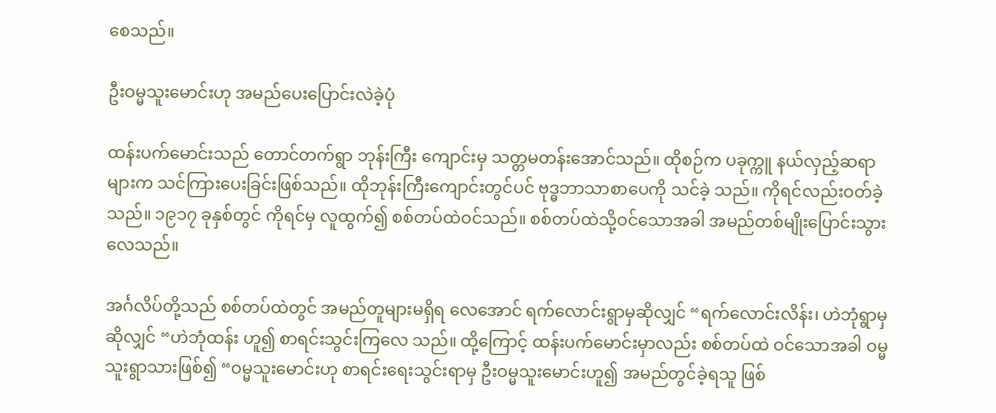စေသည်။

ဦးဝမ္မသူးမောင်းဟု အမည်ပေးပြောင်းလဲခဲ့ပုံ

ထန်းပက်မောင်းသည် တောင်တက်ရွာ ဘုန်းကြီး ကျောင်းမှ သတ္တမတန်းအောင်သည်။ ထိုစဉ်က ပခုက္ကူ နယ်လှည့်ဆရာများက သင်ကြားပေးခြင်းဖြစ်သည်။ ထိုဘုန်းကြီးကျောင်းတွင်ပင် ဗုဒ္ဓဘာသာစာပေကို သင်ခဲ့ သည်။ ကိုရင်လည်းဝတ်ခဲ့သည်။ ၁၉၁၇ ခုနှစ်တွင် ကိုရင်မှ လူထွက်၍ စစ်တပ်ထဲဝင်သည်။ စစ်တပ်ထဲသို့ဝင်သောအခါ အမည်တစ်မျိုးပြောင်းသွားလေသည်။

အင်္ဂလိပ်တို့သည် စစ်တပ်ထဲတွင် အမည်တူများမရှိရ လေအောင် ရက်လောင်းရွာမှဆိုလျှင် “ရက်လောင်းလိန်း၊ ဟဲဘုံရွာမှဆိုလျှင် “ဟဲဘုံထန်း ဟူ၍ စာရင်းသွင်းကြလေ သည်။ ထို့ကြောင့် ထန်းပက်မောင်းမှာလည်း စစ်တပ်ထဲ ဝင်သောအခါ ဝမ္မသူးရွာသားဖြစ်၍ “ဝမ္မသူးမောင်းဟု စာရင်းရေးသွင်းရာမှ ဦးဝမ္မသူးမောင်းဟူ၍ အမည်တွင်ခဲ့ရသူ ဖြစ်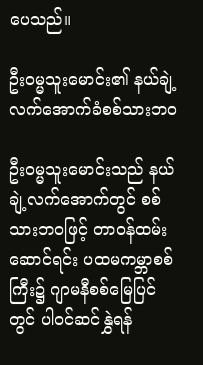ပေသည်။

ဦးဝမ္မသူးမောင်း၏ နယ်ချဲ့လက်အောက်ခံစစ်သားဘဝ

ဦးဝမ္မသူးမောင်းသည် နယ်ချဲ့လက်အောက်တွင် စစ်သားဘဝဖြင့် တာဝန်ထမ်းဆောင်ရင်း ပထမကမ္ဘာစစ် ကြီး၌ ဂျာမနီစစ်မြေပြင်တွင် ပါဝင်ဆင်နွှဲရန်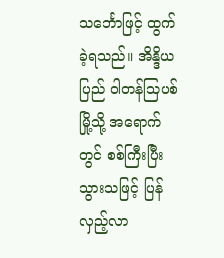သင်္ဘောဖြင့် ထွက်ခဲ့ရသည်။ အိန္ဒိယပြည် ဝါတန်သြပစ်မြို့သို့ အရောက် တွင် စစ်ကြီးပြီးသွားသဖြင့် ပြန်လှည့်လာ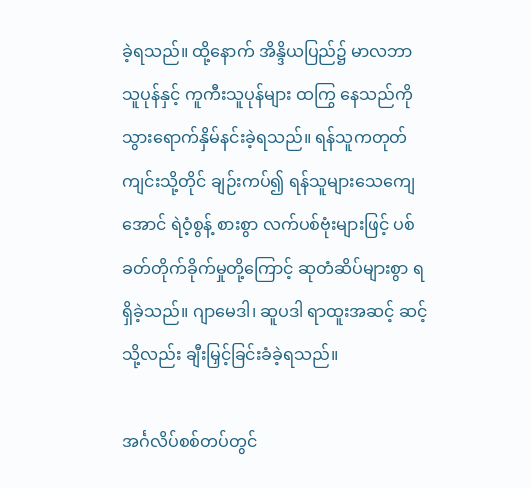ခဲ့ရသည်။ ထို့နောက် အိန္ဒိယပြည်၌ မာလဘာသူပုန်နှင့် ကူကီးသူပုန်များ ထကြွ နေသည်ကို သွားရောက်နှိမ်နင်းခဲ့ရသည်။ ရန်သူကတုတ် ကျင်းသို့တိုင် ချဉ်းကပ်၍ ရန်သူများသေကျေအောင် ရဲဝံ့စွန့် စားစွာ လက်ပစ်ဗုံးများဖြင့် ပစ်ခတ်တိုက်ခိုက်မှုတို့ကြောင့် ဆုတံဆိပ်များစွာ ရရှိခဲ့သည်။ ဂျာမေဒါ၊ ဆူပဒါ ရာထူးအဆင့် ဆင့်သို့လည်း ချီးမြှင့်ခြင်းခံခဲ့ရသည်။

အင်္ဂလိပ်စစ်တပ်တွင်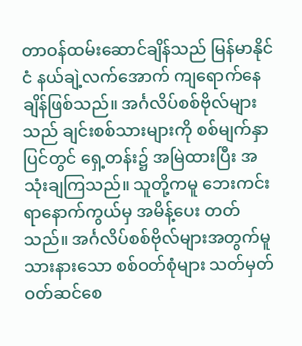တာဝန်ထမ်းဆောင်ချိန်သည် မြန်မာနိုင်ငံ နယ်ချဲ့လက်အောက် ကျရောက်နေချိန်ဖြစ်သည်။ အင်္ဂလိပ်စစ်ဗိုလ်များသည် ချင်းစစ်သားများကို စစ်မျက်နှာပြင်တွင် ရှေ့တန်း၌ အမြဲထားပြီး အသုံးချကြသည်။ သူတို့ကမူ ဘေးကင်းရာနောက်ကွယ်မှ အမိန့်ပေး တတ်သည်။ အင်္ဂလိပ်စစ်ဗိုလ်များအတွက်မူ သားနားသော စစ်ဝတ်စုံများ သတ်မှတ်ဝတ်ဆင်စေ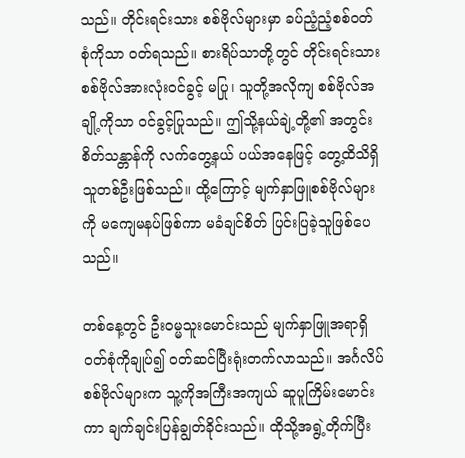သည်။ တိုင်းရင်းသား စစ်ဗိုလ်များမှာ ခပ်ညံ့ညံ့စစ်ဝတ်စုံကိုသာ ဝတ်ရသည်။ စားရိပ်သာတို့တွင် တိုင်းရင်းသားစစ်ဗိုလ်အားလုံးဝင်ခွင့် မပြု၊ သူတို့အလိုကျ စစ်ဗိုလ်အချို့ကိုသာ ဝင်ခွင့်ပြုသည်။ ဤသို့နယ်ချဲ့တို့၏ အတွင်းစိတ်သန္တာန်ကို လက်တွေ့နယ် ပယ်အနေဖြင့် တွေ့ထိသိရှိသူတစ်ဦးဖြစ်သည်။ ထို့ကြောင့် မျက်နှာဖြူစစ်ဗိုလ်များကို မကျေမနပ်ဖြစ်ကာ မခံချင်စိတ် ပြင်းပြခဲ့သူဖြစ်ပေသည်။

တစ်နေ့တွင် ဦးဝမ္မသူးမောင်းသည် မျက်နှာဖြူအရာရှိ ဝတ်စုံကိုချုပ်၍ ဝတ်ဆင်ပြီးရုံးတက်လာသည်။ အင်္ဂလိပ် စစ်ဗိုလ်များက သူ့ကိုအကြီးအကျယ် ဆူပူကြိမ်းမောင်းကာ ချက်ချင်းပြန်ချွတ်ခိုင်းသည်။ ထိုသို့အရွဲ့တိုက်ပြီး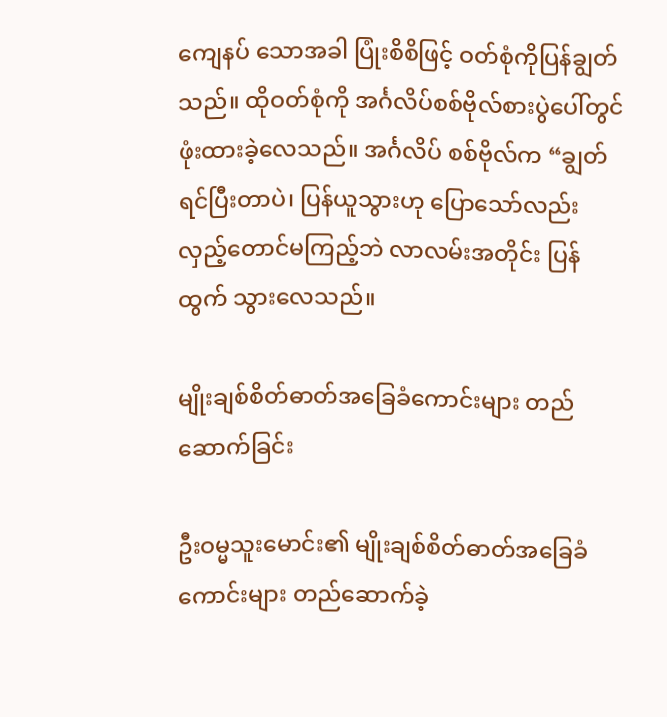ကျေနပ် သောအခါ ပြုံးစိစိဖြင့် ဝတ်စုံကိုပြန်ချွတ်သည်။ ထိုဝတ်စုံကို အင်္ဂလိပ်စစ်ဗိုလ်စားပွဲပေါ်တွင် ဖုံးထားခဲ့လေသည်။ အင်္ဂလိပ် စစ်ဗိုလ်က “ချွတ်ရင်ပြီးတာပဲ၊ ပြန်ယူသွားဟု ပြောသော်လည်း လှည့်တောင်မကြည့်ဘဲ လာလမ်းအတိုင်း ပြန်ထွက် သွားလေသည်။

မျိုးချစ်စိတ်ဓာတ်အခြေခံကောင်းများ တည်ဆောက်ခြင်း

ဦးဝမ္မသူးမောင်း၏ မျိုးချစ်စိတ်ဓာတ်အခြေခံကောင်းများ တည်ဆောက်ခဲ့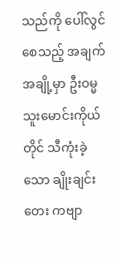သည်ကို ပေါ်လွင်စေသည့် အချက်အချို့မှာ ဦးဝမ္မသူးမောင်းကိုယ်တိုင် သီကုံးခဲ့သော ချိုးချင်းတေး ကဗျာ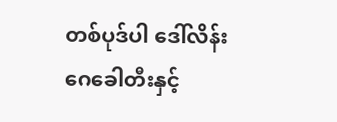တစ်ပုဒ်ပါ ဒေါ်လိန်းဂေခေါတီးနှင့်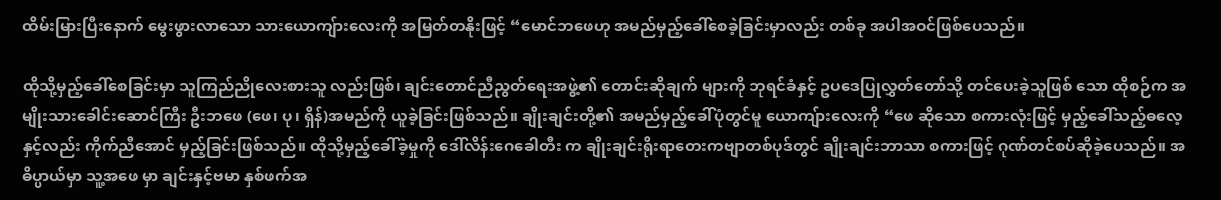ထိမ်းမြားပြီးနောက် မွေးဖွားလာသော သားယောကျ်ားလေးကို အမြတ်တနိုးဖြင့် “မောင်ဘဖေဟု အမည်မှည့်ခေါ်စေခဲ့ခြင်းမှာလည်း တစ်ခု အပါအဝင်ဖြစ်ပေသည်။

ထိုသို့မှည့်ခေါ်စေခြင်းမှာ သူကြည်ညိုလေးစားသူ လည်းဖြစ်၊ ချင်းတောင်ညီညွတ်ရေးအဖွဲ့၏ တောင်းဆိုချက် များကို ဘုရင်ခံနှင့် ဥပဒေပြုလွှတ်တော်သို့ တင်ပေးခဲ့သူဖြစ် သော ထိုစဉ်က အမျိုးသားခေါင်းဆောင်ကြီး ဦးဘဖေ (ဖေ၊ ပု၊ ရှိန်)အမည်ကို ယူခဲ့ခြင်းဖြစ်သည်။ ချိုးချင်းတို့၏ အမည်မှည့်ခေါ်ပုံတွင်မူ ယောကျ်ားလေးကို “ဖေ ဆိုသော စကားလုံးဖြင့် မှည့်ခေါ်သည့်ဓလေ့နှင့်လည်း ကိုက်ညီအောင် မှည့်ခြင်းဖြစ်သည်။ ထိုသို့မှည့်ခေါ်ခဲ့မှုကို ဒေါ်လိန်းဂေခေါတီး က ချိုးချင်းရိုးရာတေးကဗျာတစ်ပုဒ်တွင် ချိုးချင်းဘာသာ စကားဖြင့် ဂုဏ်တင်စပ်ဆိုခဲ့ပေသည်။ အဓိပ္ပာယ်မှာ သူ့အဖေ မှာ ချင်းနှင့်ဗမာ နှစ်ဖက်အ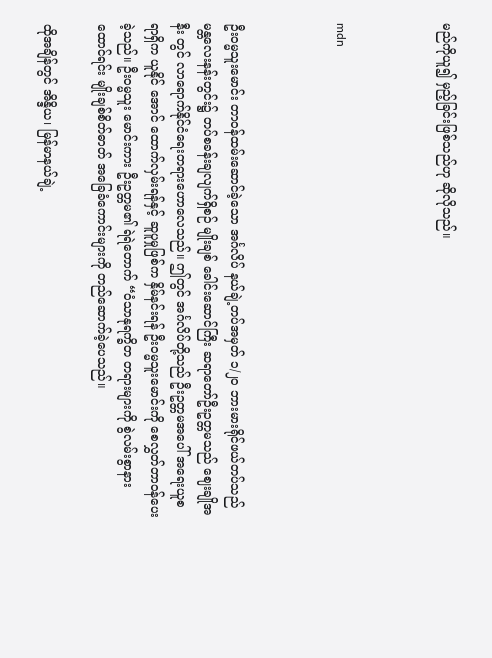မည်ကိုယူ၍ မှည့်ခြင်းဖြစ်သည်ဟု ဆိုလိုသည်။



mdn



ဦးဝမ္မသူးမောင်း တာဝန်ထမ်းဆောင်ခဲ့သော အင်္ဂလိပ် နယ်ချဲ့တပ်အမှတ် ၁/၂၀ ဘားမားရိုင်ဖယ်တပ်သည် မန္တလေးနန်းတွင်း၌ တပ်စခန်းချလျက်ရှိစဉ် မျိုးချစ် ခေါင်းဆောင်ကြီး ဆရာတော်ဦးဥတ္တမသည် ဈေးချိုအနီး တွင် လာရောက်နိုင်ငံရေးတရားဟောလေသည်။ ဤတွင် အင်္ဂလိပ်တို့သည် ဦးဥတ္တမအပေါ် အရေးယူစရာရှိက ယူနိုင် အောင် ထောက်လှမ်းရန်နှင့် ဆူပူမှုဖြစ်က နှိမ်နင်းရန် ဦးဝမ္မသူးမောင်းကို စေလွှတ်တာဝန်ပေးခဲ့သည်။ ဦးဝမ္မသူး မောင်းကား ဦးဥတ္တမ၏ ရဲရဲတောက် “ဝံသာနုရက္ခိတ တရားများကို စွဲလမ်းစွာနားထောင်ရင်း မျိုးချစ်စိတ်ဓာတ် အခြေခံကောင်းများကို တည်ဆောက်ခဲ့ပေသည်။

ထိုအချိန်တွင် အိန္ဒိယ၊ မြန်မာနယ်ချဲ့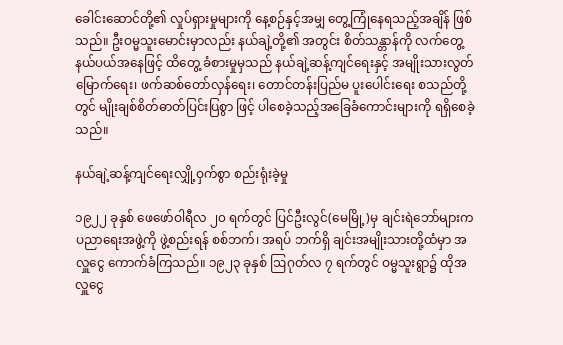ခေါင်းဆောင်တို့၏ လှုပ်ရှားမှုများကို နေ့စဉ်နှင့်အမျှ တွေ့ကြုံနေရသည့်အချိန် ဖြစ်သည်။ ဦးဝမ္မသူးမောင်းမှာလည်း နယ်ချဲ့တို့၏ အတွင်း စိတ်သန္တာန်ကို လက်တွေ့နယ်ပယ်အနေဖြင့် ထိတွေ့ ခံစားမှုမှသည် နယ်ချဲ့ဆန့်ကျင်ရေးနှင့် အမျိုးသားလွတ် မြောက်ရေး၊ ဖက်ဆစ်တော်လှန်ရေး၊ တောင်တန်းပြည်မ ပူးပေါင်းရေး စသည်တို့တွင် မျိုးချစ်စိတ်ဓာတ်ပြင်းပြစွာ ဖြင့် ပါစေခဲ့သည့်အခြေခံကောင်းများကို ရရှိစေခဲ့သည်။

နယ်ချဲ့ဆန့်ကျင်ရေးလျှို့ဝှက်စွာ စည်းရုံးခဲ့မှု

၁၉၂၂ ခုနှစ် ဖေဖော်ဝါရီလ ၂၀ ရက်တွင် ပြင်ဦးလွင်(မေမြို့)မှ ချင်းရဲဘော်များက ပညာရေးအဖွဲ့ကို ဖွဲ့စည်းရန် စစ်ဘက်၊ အရပ် ဘက်ရှိ ချင်းအမျိုးသားတို့ထံမှာ အလှူငွေ ကောက်ခံကြသည်။ ၁၉၂၃ ခုနှစ် ဩဂုတ်လ ၇ ရက်တွင် ဝမ္မသူးရွာ၌ ထိုအလှူငွေ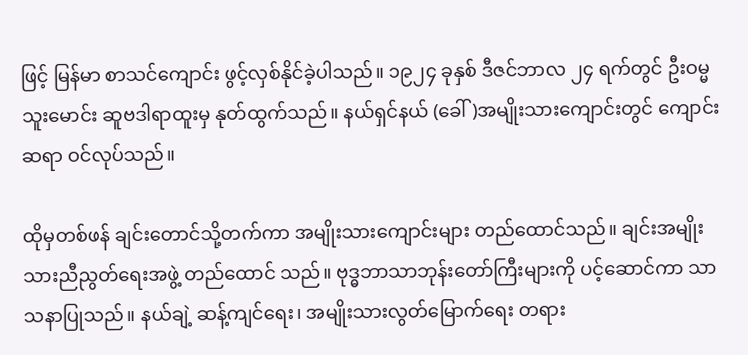ဖြင့် မြန်မာ စာသင်ကျောင်း ဖွင့်လှစ်နိုင်ခဲ့ပါသည်။ ၁၉၂၄ ခုနှစ် ဒီဇင်ဘာလ ၂၄ ရက်တွင် ဦးဝမ္မသူးမောင်း ဆူဗဒါရာထူးမှ နုတ်ထွက်သည်။ နယ်ရှင်နယ် (ခေါ်)အမျိုးသားကျောင်းတွင် ကျောင်းဆရာ ဝင်လုပ်သည်။

ထိုမှတစ်ဖန် ချင်းတောင်သို့တက်ကာ အမျိုးသားကျောင်းများ တည်ထောင်သည်။ ချင်းအမျိုးသားညီညွတ်ရေးအဖွဲ့ တည်ထောင် သည်။ ဗုဒ္ဓဘာသာဘုန်းတော်ကြီးများကို ပင့်ဆောင်ကာ သာသနာပြုသည်။ နယ်ချဲ့ ဆန့်ကျင်ရေး၊ အမျိုးသားလွတ်မြောက်ရေး တရား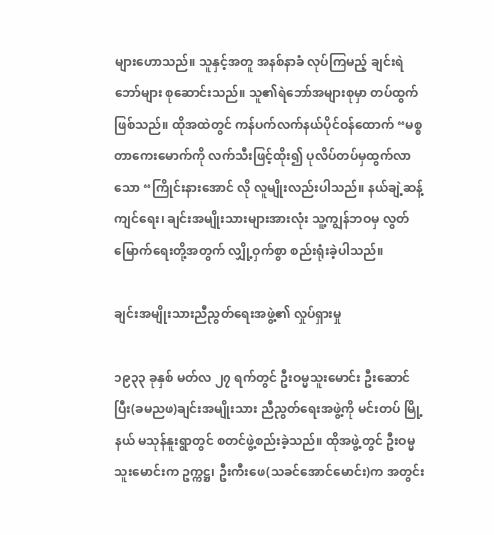များဟောသည်။ သူနှင့်အတူ အနစ်နာခံ လုပ်ကြမည့် ချင်းရဲဘော်များ စုဆောင်းသည်။ သူ၏ရဲဘော်အများစုမှာ တပ်ထွက်ဖြစ်သည်။ ထိုအထဲတွင် ကန်ပက်လက်နယ်ပိုင်ဝန်ထောက် “မစ္စတာကေးမောက်ကို လက်သီးဖြင့်ထိုး၍ ပုလိပ်တပ်မှထွက်လာသော “ကြိုင်းနားအောင် လို လူမျိုးလည်းပါသည်။ နယ်ချဲ့ဆန့်ကျင်ရေး၊ ချင်းအမျိုးသားများအားလုံး သူ့ကျွန်ဘဝမှ လွတ်မြောက်ရေးတို့အတွက် လျှို့ဝှက်စွာ စည်းရုံးခဲ့ပါသည်။

ချင်းအမျိုးသားညီညွတ်ရေးအဖွဲ့၏ လှုပ်ရှားမှု

၁၉၃၃ ခုနှစ် မတ်လ ၂၇ ရက်တွင် ဦးဝမ္မသူးမောင်း ဦးဆောင်ပြီး(ခမညဖ)ချင်းအမျိုးသား ညီညွတ်ရေးအဖွဲ့ကို မင်းတပ် မြို့နယ် မသုန်နူးရွာတွင် စတင်ဖွဲ့စည်းခဲ့သည်။ ထိုအဖွဲ့တွင် ဦးဝမ္မသူးမောင်းက ဥက္ကဋ္ဌ၊ ဦးကီးဖေ(သခင်အောင်မောင်း)က အတွင်း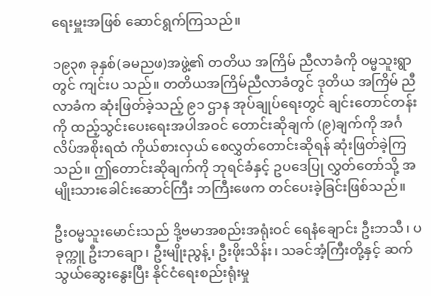ရေးမှူးအဖြစ် ဆောင်ရွက်ကြသည်။

၁၉၃၈ ခုနှစ်(ခမညဖ)အဖွဲ့၏ တတိယ အကြိမ် ညီလာခံကို ဝမ္မသူးရွာတွင် ကျင်းပ သည်။ တတိယအကြိမ်ညီလာခံတွင် ဒုတိယ အကြိမ် ညီလာခံက ဆုံးဖြတ်ခဲ့သည့် ၉၁ ဌာန အုပ်ချုပ်ရေးတွင် ချင်းတောင်တန်းကို ထည့်သွင်းပေးရေးအပါအဝင် တောင်းဆိုချက် (၉)ချက်ကို အင်္ဂလိပ်အစိုးရထံ ကိုယ်စားလှယ် စေလွှတ်တောင်းဆိုရန် ဆုံးဖြတ်ခဲ့ကြသည်။ ဤတောင်းဆိုချက်ကို ဘုရင်ခံနှင့် ဥပဒေပြု လွှတ်တော်သို့ အမျိုးသားခေါင်းဆောင်ကြီး ဘကြီးဖေက တင်ပေးခဲ့ခြင်းဖြစ်သည်။

ဦးဝမ္မသူးမောင်းသည် ဒို့ဗမာအစည်းအရုံးဝင် ရေနံချောင်း ဦးဘသီ၊ ပခုက္ကူ ဦးဘချော၊ ဦးမျိုးညွန့်၊ ဦးဖိုးသိန်း၊ သခင်အံ့ကြီးတို့နှင့် ဆက်သွယ်ဆွေးနွေးပြီး နိုင်ငံရေးစည်းရုံးမှု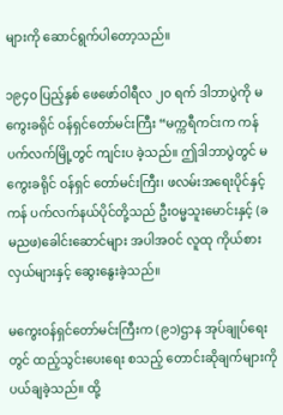များကို ဆောင်ရွက်ပါတော့သည်။

၁၉၄၀ ပြည့်နှစ် ဖေဖော်ဝါရီလ ၂၀ ရက် ဒါဘာပွဲကို မကွေးခရိုင် ဝန်ရှင်တော်မင်းကြီး “မက္ကရီကင်းက ကန်ပက်လက်မြို့တွင် ကျင်းပ ခဲ့သည်။ ဤဒါဘာပွဲတွင် မကွေးခရိုင် ဝန်ရှင် တော်မင်းကြီး၊ ဖလမ်းအရေးပိုင်နှင့် ကန် ပက်လက်နယ်ပိုင်တို့သည် ဦးဝမ္မသူးမောင်းနှင့် (ခမညဖ)ခေါင်းဆောင်များ အပါအဝင် လူထု ကိုယ်စားလှယ်များနှင့် ဆွေးနွေးခဲ့သည်။

မကွေးဝန်ရှင်တော်မင်းကြီးက (၉၁)ဌာန အုပ်ချုပ်ရေးတွင် ထည့်သွင်းပေးရေး စသည့် တောင်းဆိုချက်များကို ပယ်ချခဲ့သည်။ ထို့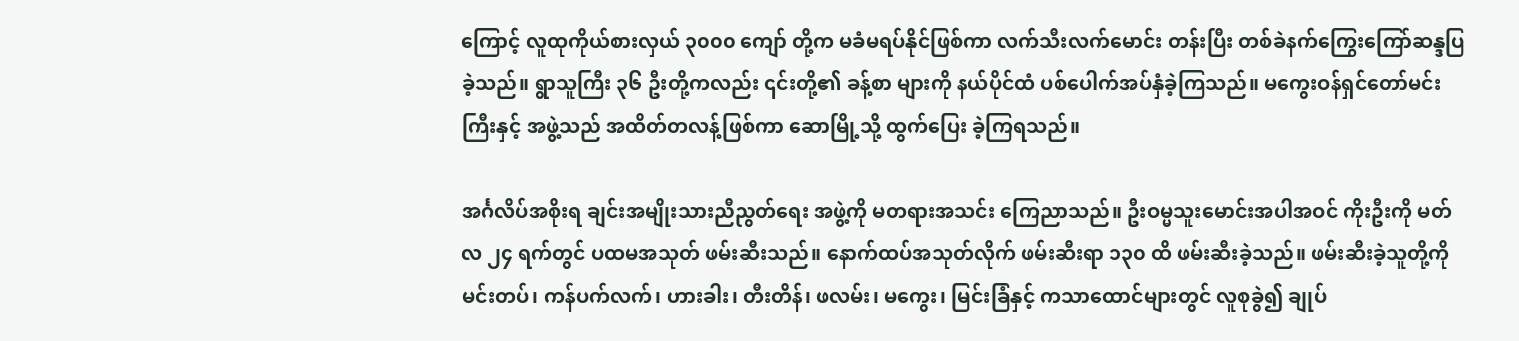ကြောင့် လူထုကိုယ်စားလှယ် ၃၀၀၀ ကျော် တို့က မခံမရပ်နိုင်ဖြစ်ကာ လက်သီးလက်မောင်း တန်းပြီး တစ်ခဲနက်ကြွေးကြော်ဆန္ဒပြခဲ့သည်။ ရွာသူကြီး ၃၆ ဦးတို့ကလည်း ၎င်းတို့၏ ခန့်စာ များကို နယ်ပိုင်ထံ ပစ်ပေါက်အပ်နှံခဲ့ကြသည်။ မကွေးဝန်ရှင်တော်မင်းကြီးနှင့် အဖွဲ့သည် အထိတ်တလန့်ဖြစ်ကာ ဆောမြို့သို့ ထွက်ပြေး ခဲ့ကြရသည်။

အင်္ဂလိပ်အစိုးရ ချင်းအမျိုးသားညီညွတ်ရေး အဖွဲ့ကို မတရားအသင်း ကြေညာသည်။ ဦးဝမ္မသူးမောင်းအပါအဝင် ကိုးဦးကို မတ်လ ၂၄ ရက်တွင် ပထမအသုတ် ဖမ်းဆီးသည်။ နောက်ထပ်အသုတ်လိုက် ဖမ်းဆီးရာ ၁၃၀ ထိ ဖမ်းဆီးခဲ့သည်။ ဖမ်းဆီးခဲ့သူတို့ကို မင်းတပ်၊ ကန်ပက်လက်၊ ဟားခါး၊ တီးတိန်၊ ဖလမ်း၊ မကွေး၊ မြင်းခြံနှင့် ကသာထောင်များတွင် လူစုခွဲ၍ ချုပ်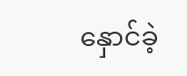နှောင်ခဲ့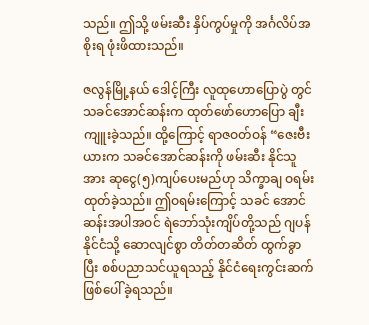သည်။ ဤသို့ ဖမ်းဆီး နှိပ်ကွပ်မှုကို အင်္ဂလိပ်အစိုးရ ဖုံးဖိထားသည်။

ဇလွန်မြို့နယ် ဒေါင့်ကြီး လူထုဟောပြောပွဲ တွင် သခင်အောင်ဆန်းက ထုတ်ဖော်ဟောပြော ချီးကျူးခဲ့သည်။ ထို့ကြောင့် ရာဇဝတ်ဝန် “ဇေးဗီးယားက သခင်အောင်ဆန်းကို ဖမ်းဆီး နိုင်သူအား ဆုငွေ(၅)ကျပ်ပေးမည်ဟု သိက္ခာချ ဝရမ်းထုတ်ခဲ့သည်။ ဤဝရမ်းကြောင့် သခင် အောင်ဆန်းအပါအဝင် ရဲဘော်သုံးကျိပ်တို့သည် ဂျပန်နိုင်ငံသို့ ဆောလျင်စွာ တိတ်တဆိတ် ထွက်ခွာပြီး စစ်ပညာသင်ယူရသည့် နိုင်ငံရေးကွင်းဆက်ဖြစ်ပေါ်ခဲ့ရသည်။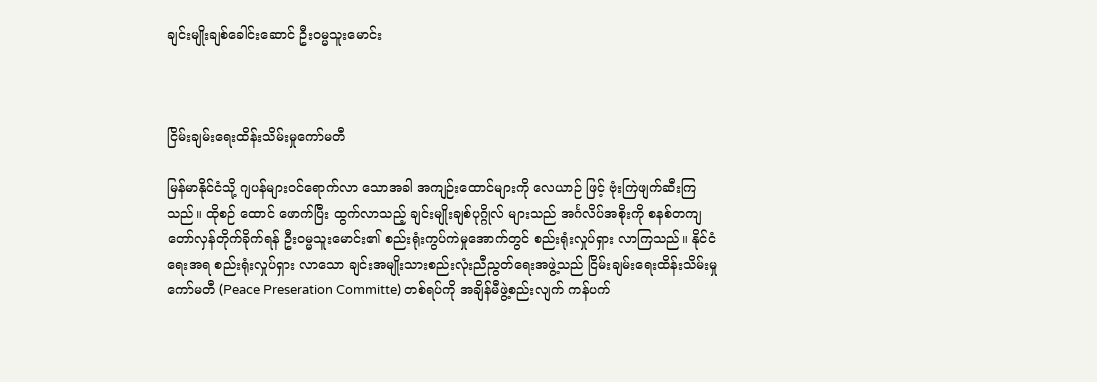ချင်းမျိုးချစ်ခေါင်းဆောင် ဦးဝမ္မသူးမောင်း



ငြိမ်းချမ်းရေးထိန်းသိမ်းမှုကော်မတီ

မြန်မာနိုင်ငံသို့ ဂျပန်များဝင်ရောက်လာ သောအခါ အကျဉ်းထောင်များကို လေယာဉ် ဖြင့် ဗုံးကြဲဖျက်ဆီးကြသည်။ ထိုစဉ် ထောင် ဖောက်ပြီး ထွက်လာသည့် ချင်းမျိုးချစ်ပုဂ္ဂိုလ် များသည် အင်္ဂလိပ်အစိုးကို စနစ်တကျ တော်လှန်တိုက်ခိုက်ရန် ဦးဝမ္မသူးမောင်း၏ စည်းရုံးကွပ်ကဲမှုအောက်တွင် စည်းရုံးလှုပ်ရှား လာကြသည်။ နိုင်ငံရေးအရ စည်းရုံးလှုပ်ရှား လာသော ချင်းအမျိုးသားစည်းလုံးညီညွတ်ရေးအဖွဲ့သည် ငြိမ်းချမ်းရေးထိန်းသိမ်းမှုကော်မတီ (Peace Preseration Committe) တစ်ရပ်ကို အချိန်မီဖွဲ့စည်းလျက် ကန်ပက်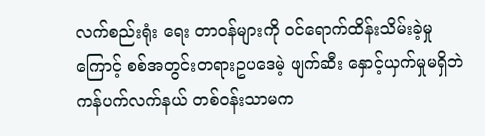လက်စည်းရုံး ရေး တာဝန်များကို ဝင်ရောက်ထိန်းသိမ်းခဲ့မှု ကြောင့် စစ်အတွင်းတရားဥပဒေမဲ့ ဖျက်ဆီး နှောင့်ယှက်မှုမရှိဘဲ ကန်ပက်လက်နယ် တစ်ဝန်းသာမက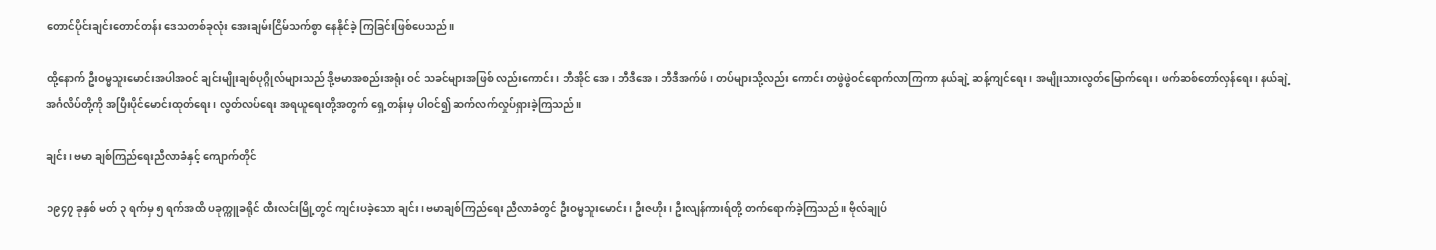တောင်ပိုင်းချင်းတောင်တန်း ဒေသတစ်ခုလုံး အေးချမ်းငြိမ်သက်စွာ နေနိုင်ခဲ့ ကြခြင်းဖြစ်ပေသည်။

ထို့နောက် ဦးဝမ္မသူးမောင်းအပါအဝင် ချင်းမျိုးချစ်ပုဂ္ဂိုလ်များသည် ဒို့ဗမာအစည်းအရုံး ဝင် သခင်များအဖြစ် လည်းကောင်း၊ ဘီအိုင် အေ၊ ဘီဒီအေ၊ ဘီဒီအက်ဖ်၊ တပ်များသို့လည်း ကောင်း တဖွဲဖွဲဝင်ရောက်လာကြကာ နယ်ချဲ့ ဆန့်ကျင်ရေး၊ အမျိုးသားလွတ်မြောက်ရေး၊ ဖက်ဆစ်တော်လှန်ရေး၊ နယ်ချဲ့အင်္ဂလိပ်တို့ကို အပြီးပိုင်မောင်းထုတ်ရေး၊ လွတ်လပ်ရေး အရယူရေးတို့အတွက် ရှေ့တန်းမှ ပါဝင်၍ ဆက်လက်လှုပ်ရှားခဲ့ကြသည်။

ချင်း၊ ဗမာ ချစ်ကြည်ရေးညီလာခံနှင့် ကျောက်တိုင်

၁၉၄၇ ခုနှစ် မတ် ၃ ရက်မှ ၅ ရက်အထိ ပခုက္ကူခရိုင် ထီးလင်းမြို့တွင် ကျင်းပခဲ့သော ချင်း၊ ဗမာချစ်ကြည်ရေး ညီလာခံတွင် ဦးဝမ္မသူးမောင်း၊ ဦးဇဟိုး၊ ဦးလျန်ကားရ်တို့ တက်ရောက်ခဲ့ကြသည်။ ဗိုလ်ချုပ်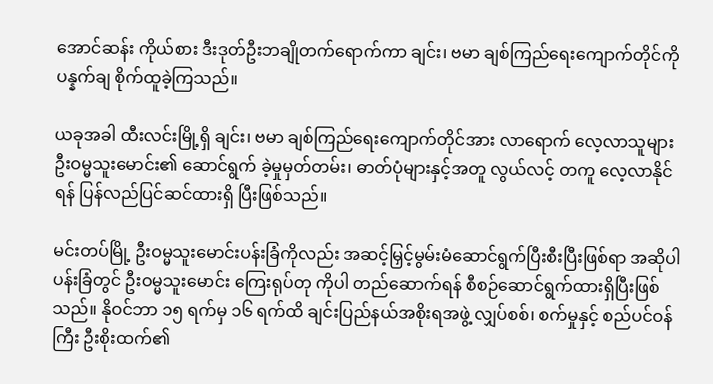အောင်ဆန်း ကိုယ်စား ဒီးဒုတ်ဦးဘချိုတက်ရောက်ကာ ချင်း၊ ဗမာ ချစ်ကြည်ရေးကျောက်တိုင်ကို ပန္နက်ချ စိုက်ထူခဲ့ကြသည်။

ယခုအခါ ထီးလင်းမြို့ရှိ ချင်း၊ ဗမာ ချစ်ကြည်ရေးကျောက်တိုင်အား လာရောက် လေ့လာသူများ ဦးဝမ္မသူးမောင်း၏ ဆောင်ရွက် ခဲ့မှုမှတ်တမ်း၊ ဓာတ်ပုံများနှင့်အတူ လွယ်လင့် တကူ လေ့လာနိုင်ရန် ပြန်လည်ပြင်ဆင်ထားရှိ ပြီးဖြစ်သည်။

မင်းတပ်မြို့ ဦးဝမ္မသူးမောင်းပန်းခြံကိုလည်း အဆင့်မြှင့်မွမ်းမံဆောင်ရွက်ပြီးစီးပြီးဖြစ်ရာ အဆိုပါပန်းခြံတွင် ဦးဝမ္မသူးမောင်း ကြေးရုပ်တု ကိုပါ တည်ဆောက်ရန် စီစဉ်ဆောင်ရွက်ထားရှိပြီးဖြစ်သည်။ နိုဝင်ဘာ ၁၅ ရက်မှ ၁၆ ရက်ထိ ချင်းပြည်နယ်အစိုးရအဖွဲ့ လျှပ်စစ်၊ စက်မှုနှင့် စည်ပင်ဝန်ကြီး ဦးစိုးထက်၏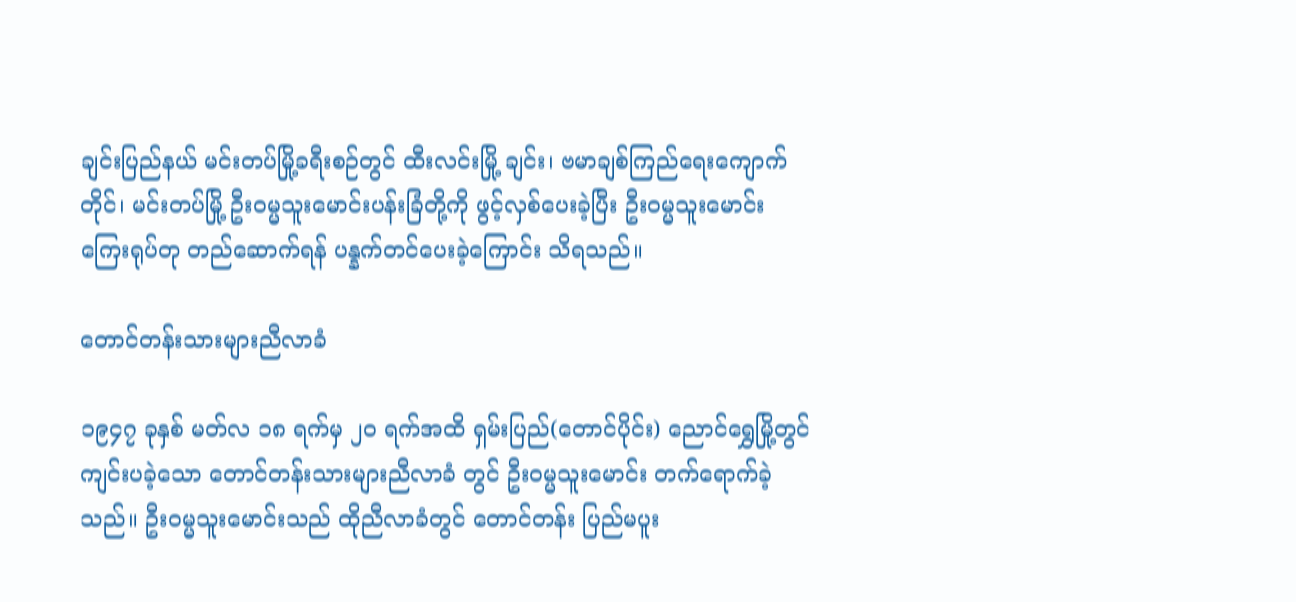ချင်းပြည်နယ် မင်းတပ်မြို့ခရီးစဉ်တွင် ထီးလင်းမြို့ ချင်း၊ ဗမာချစ်ကြည်ရေးကျောက်တိုင်၊ မင်းတပ်မြို့ ဦးဝမ္မသူးမောင်းပန်းခြံတို့ကို ဖွင့်လှစ်ပေးခဲ့ပြီး ဦးဝမ္မသူးမောင်းကြေးရုပ်တု တည်ဆောက်ရန် ပန္နက်တင်ပေးခဲ့ကြောင်း သိရသည်။

တောင်တန်းသားများညီလာခံ

၁၉၄၇ ခုနှစ် မတ်လ ၁၈ ရက်မှ ၂၀ ရက်အထိ ရှမ်းပြည်(တောင်ပိုင်း) ညောင်ရွှေမြို့တွင် ကျင်းပခဲ့သော တောင်တန်းသားများညီလာခံ တွင် ဦးဝမ္မသူးမောင်း တက်ရောက်ခဲ့သည်။ ဦးဝမ္မသူးမောင်းသည် ထိုညီလာခံတွင် တောင်တန်း ပြည်မပူး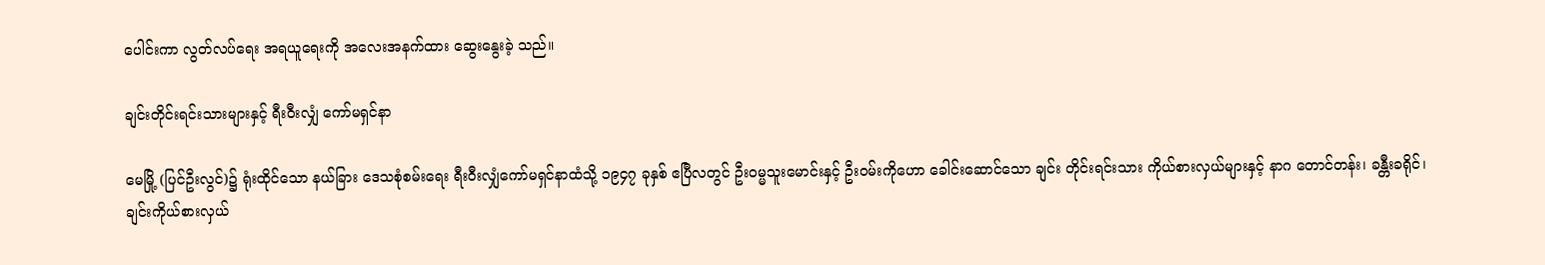ပေါင်းကာ လွတ်လပ်ရေး အရယူရေးကို အလေးအနက်ထား ဆွေးနွေးခဲ့ သည်။

ချင်းတိုင်းရင်းသားများနှင့် ရီးဝီးလျှံ ကော်မရှင်နာ

မေမြို့ (ပြင်ဦးလွင်)၌ ရုံးထိုင်သော နယ်ခြား ဒေသစုံစမ်းရေး ရီးဝီးလျှံကော်မရှင်နာထံသို့ ၁၉၄၇ ခုနှစ် ဧပြီလတွင် ဦးဝမ္မသူးမောင်းနှင့် ဦးဝမ်းကိုဟော ခေါင်းဆောင်သော ချင်း တိုင်းရင်းသား ကိုယ်စားလှယ်များနှင့် နာဂ တောင်တန်း၊ ခန္တီးခရိုင်၊ ချင်းကိုယ်စားလှယ်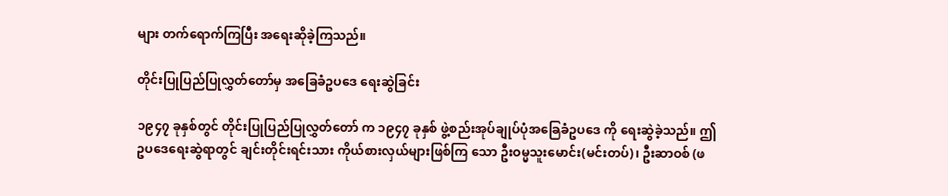များ တက်ရောက်ကြပြီး အရေးဆိုခဲ့ကြသည်။

တိုင်းပြုပြည်ပြုလွှတ်တော်မှ အခြေခံဥပဒေ ရေးဆွဲခြင်း

၁၉၄၇ ခုနှစ်တွင် တိုင်းပြုပြည်ပြုလွှတ်တော် က ၁၉၄၇ ခုနှစ် ဖွဲ့စည်းအုပ်ချုပ်ပုံအခြေခံဥပဒေ ကို ရေးဆွဲခဲ့သည်။ ဤဥပဒေရေးဆွဲရာတွင် ချင်းတိုင်းရင်းသား ကိုယ်စားလှယ်များဖြစ်ကြ သော ဦးဝမ္မသူးမောင်း(မင်းတပ်)၊ ဦးဆာဝစ် (ဖ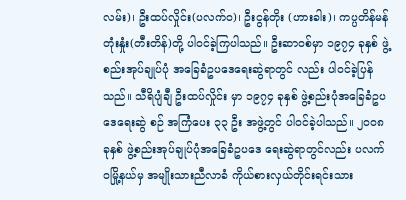လမ်း)၊ ဦးထပ်လှိုင်း(ပလက်ဝ)၊ ဦးငွန်တိုး (ဟားခါး)၊ ကပ္ပတိန်မန်တုံးနှုံး(တီးတိန်)တို့ ပါဝင်ခဲ့ကြပါသည်။ ဦးဆာဝစ်မှာ ၁၉၇၄ ခုနှစ် ဖွဲ့စည်းအုပ်ချုပ်ပုံ အခြေခံဥပဒေရေးဆွဲရာတွင် လည်း ပါဝင်ခဲ့ပြန်သည်။ သီရိပျံချီ ဦးထပ်လှိုင်း မှာ ၁၉၇၄ ခုနှစ် ဖွဲ့စည်းပုံအခြေခံဥပဒေရေးဆွဲ စဉ် အကြံပေး ၃၃ ဦး အဖွဲ့တွင် ပါဝင်ခဲ့ပါသည်။ ၂၀၀၈ ခုနှစ် ဖွဲ့စည်းအုပ်ချုပ်ပုံအခြေခံဥပဒေ ရေးဆွဲရာတွင်လည်း ပလက်ဝမြို့နယ်မှ အမျိုးသားညီလာခံ ကိုယ်စားလှယ်တိုင်းရင်းသား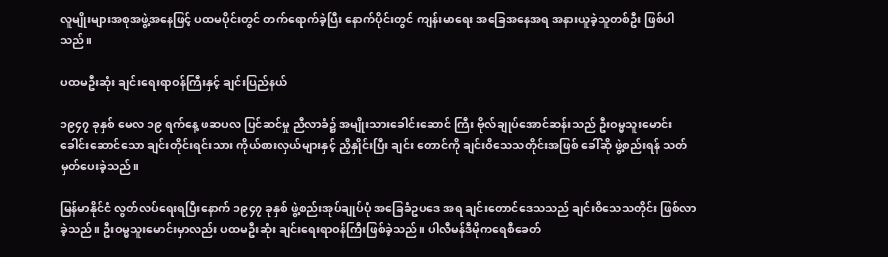လူမျိုးများအစုအဖွဲ့အနေဖြင့် ပထမပိုင်းတွင် တက်ရောက်ခဲ့ပြီး နောက်ပိုင်းတွင် ကျန်းမာရေး အခြေအနေအရ အနားယူခဲ့သူတစ်ဦး ဖြစ်ပါ သည်။

ပထမဦးဆုံး ချင်းရေးရာဝန်ကြီးနှင့် ချင်းပြည်နယ်

၁၉၄၇ ခုနှစ် မေလ ၁၉ ရက်နေ့ ဖဆပလ ပြင်ဆင်မှု ညီလာခံ၌ အမျိုးသားခေါင်းဆောင် ကြီး ဗိုလ်ချုပ်အောင်ဆန်းသည် ဦးဝမ္မသူးမောင်း ခေါင်းဆောင်သော ချင်းတိုင်းရင်းသား ကိုယ်စားလှယ်များနှင့် ညှိနှိုင်းပြီး ချင်း တောင်ကို ချင်းဝိသေသတိုင်းအဖြစ် ခေါ်ဆို ဖွဲ့စည်းရန် သတ်မှတ်ပေးခဲ့သည်။

မြန်မာနိုင်ငံ လွတ်လပ်ရေးရပြီးနောက် ၁၉၄၇ ခုနှစ် ဖွဲ့စည်းအုပ်ချုပ်ပုံ အခြေခံဥပဒေ အရ ချင်းတောင်ဒေသသည် ချင်းဝိသေသတိုင်း ဖြစ်လာခဲ့သည်။ ဦးဝမ္မသူးမောင်းမှာလည်း ပထမဦးဆုံး ချင်းရေးရာဝန်ကြီးဖြစ်ခဲ့သည်။ ပါလီမန်ဒီမိုကရေစီခေတ်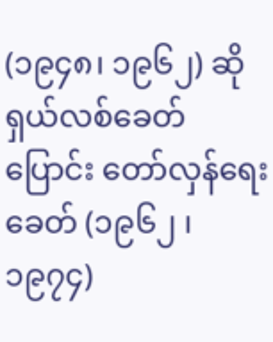(၁၉၄၈၊ ၁၉၆၂) ဆိုရှယ်လစ်ခေတ်ပြောင်း တော်လှန်ရေးခေတ် (၁၉၆၂ ၊ ၁၉၇၄)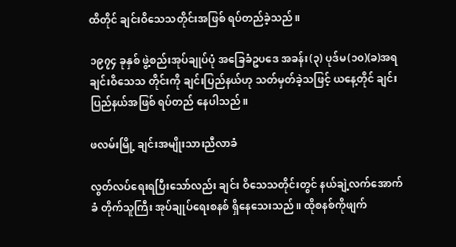ထိတိုင် ချင်းဝိသေသတိုင်းအဖြစ် ရပ်တည်ခဲ့သည်။

၁၉၇၄ ခုနှစ် ဖွဲ့စည်းအုပ်ချုပ်ပုံ အခြေခံဥပဒေ အခန်း(၃) ပုဒ်မ(၁၀)(ခ)အရ ချင်းဝိသေသ တိုင်းကို ချင်းပြည်နယ်ဟု သတ်မှတ်ခဲ့သဖြင့် ယနေ့တိုင် ချင်းပြည်နယ်အဖြစ် ရပ်တည် နေပါသည်။

ဖလမ်းမြို့ ချင်းအမျိုးသားညီလာခံ

လွတ်လပ်ရေးရပြီးသော်လည်း ချင်း ဝိသေသတိုင်းတွင် နယ်ချဲ့လက်အောက်ခံ တိုက်သူကြီး အုပ်ချုပ်ရေးစနစ် ရှိနေသေးသည်။ ထိုစနစ်ကိုဖျက်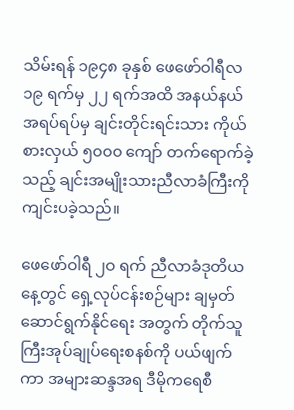သိမ်းရန် ၁၉၄၈ ခုနှစ် ဖေဖော်ဝါရီလ ၁၉ ရက်မှ ၂၂ ရက်အထိ အနယ်နယ်အရပ်ရပ်မှ ချင်းတိုင်းရင်းသား ကိုယ်စားလှယ် ၅၀၀၀ ကျော် တက်ရောက်ခဲ့သည့် ချင်းအမျိုးသားညီလာခံကြီးကို ကျင်းပခဲ့သည်။

ဖေဖော်ဝါရီ ၂ဝ ရက် ညီလာခံဒုတိယနေ့တွင် ရှေ့လုပ်ငန်းစဉ်များ ချမှတ်ဆောင်ရွက်နိုင်ရေး အတွက် တိုက်သူကြီးအုပ်ချုပ်ရေးစနစ်ကို ပယ်ဖျက်ကာ အများဆန္ဒအရ ဒီမိုကရေစီ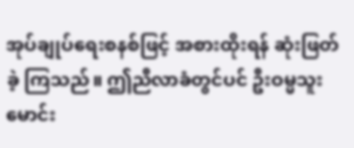အုပ်ချုပ်ရေးစနစ်ဖြင့် အစားထိုးရန် ဆုံးဖြတ်ခဲ့ ကြသည်။ ဤညီလာခံတွင်ပင် ဦးဝမ္မသူးမောင်း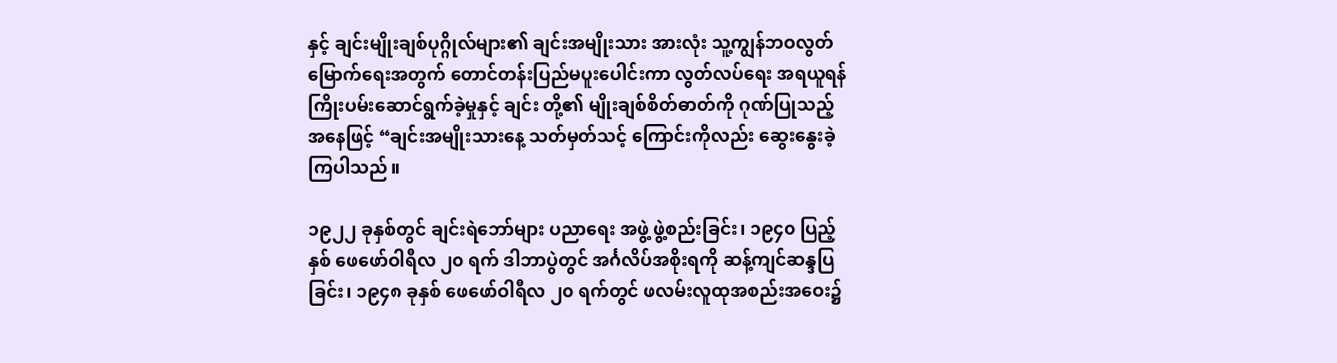နှင့် ချင်းမျိုးချစ်ပုဂ္ဂိုလ်များ၏ ချင်းအမျိုးသား အားလုံး သူ့ကျွန်ဘဝလွတ်မြောက်ရေးအတွက် တောင်တန်းပြည်မပူးပေါင်းကာ လွတ်လပ်ရေး အရယူရန် ကြိုးပမ်းဆောင်ရွက်ခဲ့မှုနှင့် ချင်း တို့၏ မျိုးချစ်စိတ်ဓာတ်ကို ဂုဏ်ပြုသည့် အနေဖြင့် “ချင်းအမျိုးသားနေ့ သတ်မှတ်သင့် ကြောင်းကိုလည်း ဆွေးနွေးခဲ့ကြပါသည်။

၁၉၂၂ ခုနှစ်တွင် ချင်းရဲဘော်များ ပညာရေး အဖွဲ့ ဖွဲ့စည်းခြင်း၊ ၁၉၄၀ ပြည့်နှစ် ဖေဖော်ဝါရီလ ၂၀ ရက် ဒါဘာပွဲတွင် အင်္ဂလိပ်အစိုးရကို ဆန့်ကျင်ဆန္ဒပြခြင်း၊ ၁၉၄၈ ခုနှစ် ဖေဖော်ဝါရီလ ၂၀ ရက်တွင် ဖလမ်းလူထုအစည်းအဝေး၌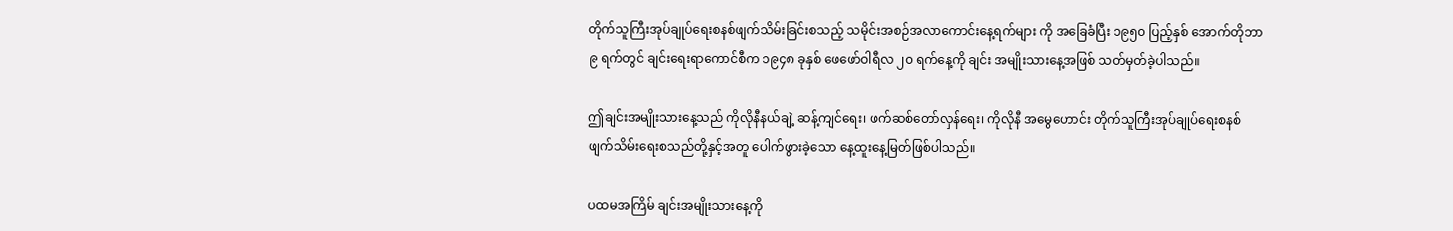တိုက်သူကြီးအုပ်ချုပ်ရေးစနစ်ဖျက်သိမ်းခြင်းစသည့် သမိုင်းအစဉ်အလာကောင်းနေ့ရက်များ ကို အခြေခံပြီး ၁၉၅၀ ပြည့်နှစ် အောက်တိုဘာ ၉ ရက်တွင် ချင်းရေးရာကောင်စီက ၁၉၄၈ ခုနှစ် ဖေဖော်ဝါရီလ ၂၀ ရက်နေ့ကို ချင်း အမျိုးသားနေ့အဖြစ် သတ်မှတ်ခဲ့ပါသည်။

ဤချင်းအမျိုးသားနေ့သည် ကိုလိုနီနယ်ချဲ့ ဆန့်ကျင်ရေး၊ ဖက်ဆစ်တော်လှန်ရေး၊ ကိုလိုနီ အမွေဟောင်း တိုက်သူကြီးအုပ်ချုပ်ရေးစနစ် ဖျက်သိမ်းရေးစသည်တို့နှင့်အတူ ပေါက်ဖွားခဲ့သော နေ့ထူးနေ့မြတ်ဖြစ်ပါသည်။

ပထမအကြိမ် ချင်းအမျိုးသားနေ့ကို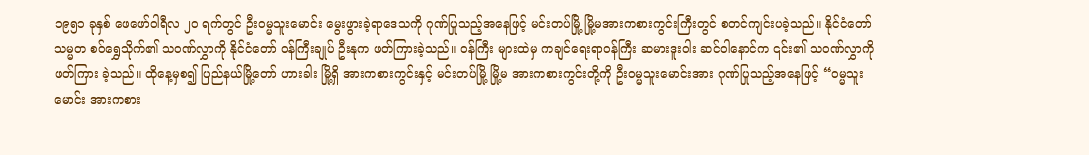၁၉၅၁ ခုနှစ် ဖေဖော်ဝါရီလ ၂၀ ရက်တွင် ဦးဝမ္မသူးမောင်း မွေးဖွားခဲ့ရာဒေသကို ဂုဏ်ပြုသည့်အနေဖြင့် မင်းတပ်မြို့ မြို့မအားကစားကွင်းကြီးတွင် စတင်ကျင်းပခဲ့သည်။ နိုင်ငံတော်သမ္မတ စဝ်ရွှေသိုက်၏ သဝဏ်လွှာကို နိုင်ငံတော် ဝန်ကြီးချုပ် ဦးနုက ဖတ်ကြားခဲ့သည်။ ဝန်ကြီး များထဲမှ ကချင်ရေးရာဝန်ကြီး ဆမားဒူးဝါး ဆင်ဝါနောင်က ၎င်း၏ သဝဏ်လွှာကို ဖတ်ကြား ခဲ့သည်။ ထိုနေ့မှစ၍ ပြည်နယ်မြို့တော် ဟားခါး မြို့ရှိ အားကစားကွင်းနှင့် မင်းတပ်မြို့ မြို့မ အားကစားကွင်းတို့ကို ဦးဝမ္မသူးမောင်းအား ဂုဏ်ပြုသည့်အနေဖြင့် “ဝမ္မသူးမောင်း အားကစား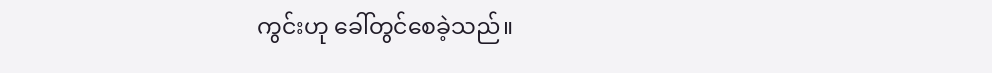ကွင်းဟု ခေါ်တွင်စေခဲ့သည်။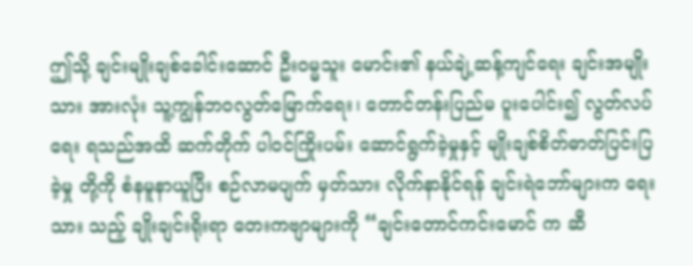ဤသို့ ချင်းမျိုးချစ်ခေါင်းဆောင် ဦးဝမ္မသူး မောင်း၏ နယ်ချဲ့ဆန့်ကျင်ရေး ချင်းအမျိုးသား အားလုံး သူ့ကျွန်ဘဝလွတ်မြောက်ရေး၊ တောင်တန်းပြည်မ ပူးပေါင်း၍ လွတ်လပ်ရေး ရသည်အထိ ဆက်တိုက် ပါဝင်ကြိုးပမ်း ဆောင်ရွက်ခဲ့မှုနှင့် မျိုးချစ်စိတ်ဓာတ်ပြင်းပြခဲ့မှု တို့ကို စံနမူနာယူပြီး စဉ်လာမပျက် မှတ်သား လိုက်နာနိုင်ရန် ချင်းရဲဘော်များက ရေးသား သည့် ချိုးချင်းရိုးရာ တေးကဗျာများကို “ချင်းတောင်ကင်းမောင် က ဆီ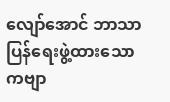လျော်အောင် ဘာသာပြန်ရေးဖွဲ့ထားသော ကဗျာ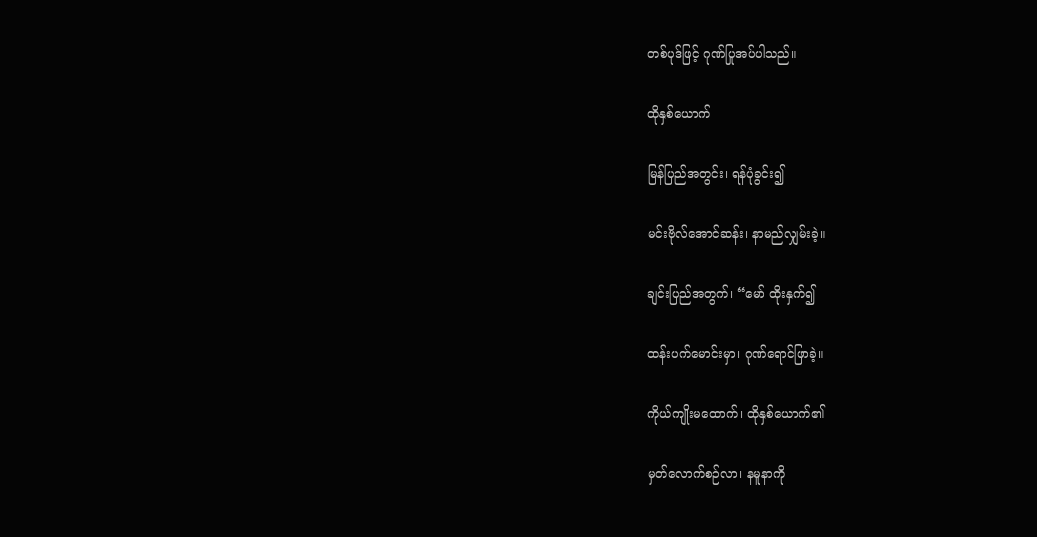တစ်ပုဒ်ဖြင့် ဂုဏ်ပြုအပ်ပါသည်။

ထိုနှစ်ယောက်

မြန်ပြည်အတွင်း၊ ရန်ပုံခွင်း၍

မင်းဗိုလ်အောင်ဆန်း၊ နာမည်လျှမ်းခဲ့။

ချင်းပြည်အတွက်၊ “မော် ထိုးနှက်၍

ထန်းပက်မောင်းမှာ၊ ဂုဏ်ရောင်ဖြာခဲ့။

ကိုယ်ကျိုးမထောက်၊ ထိုနှစ်ယောက်၏

မှတ်လောက်စဉ်လာ၊ နမူနာကို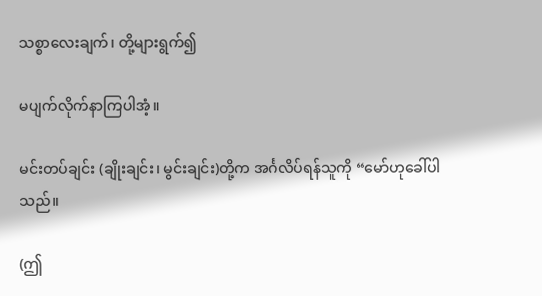သစ္စာလေးချက်၊ တို့များရွက်၍

မပျက်လိုက်နာကြပါအံ့။

မင်းတပ်ချင်း (ချိုးချင်း၊ မွင်းချင်း)တို့က အင်္ဂလိပ်ရန်သူကို “မော်ဟုခေါ်ပါသည်။

(ဤ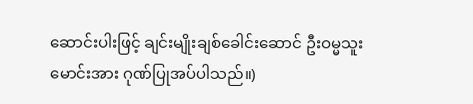ဆောင်းပါးဖြင့် ချင်းမျိုးချစ်ခေါင်းဆောင် ဦးဝမ္မသူးမောင်းအား ဂုဏ်ပြုအပ်ပါသည်။)